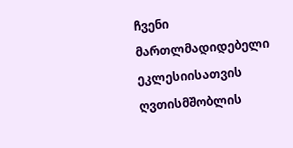ჩვენი
მართლმადიდებელი ეკლესიისათვის ღვთისმშობლის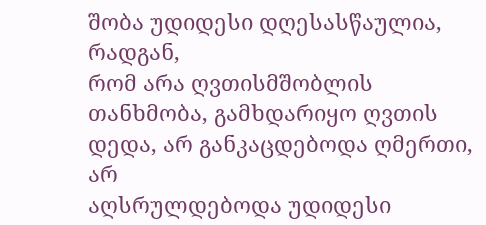შობა უდიდესი დღესასწაულია, რადგან,
რომ არა ღვთისმშობლის თანხმობა, გამხდარიყო ღვთის დედა, არ განკაცდებოდა ღმერთი, არ
აღსრულდებოდა უდიდესი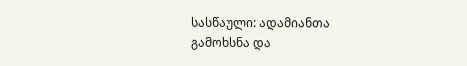სასწაული: ადამიანთა გამოხსნა და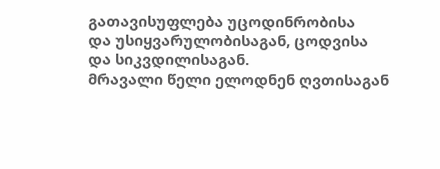გათავისუფლება უცოდინრობისა
და უსიყვარულობისაგან, ცოდვისა და სიკვდილისაგან.
მრავალი წელი ელოდნენ ღვთისაგან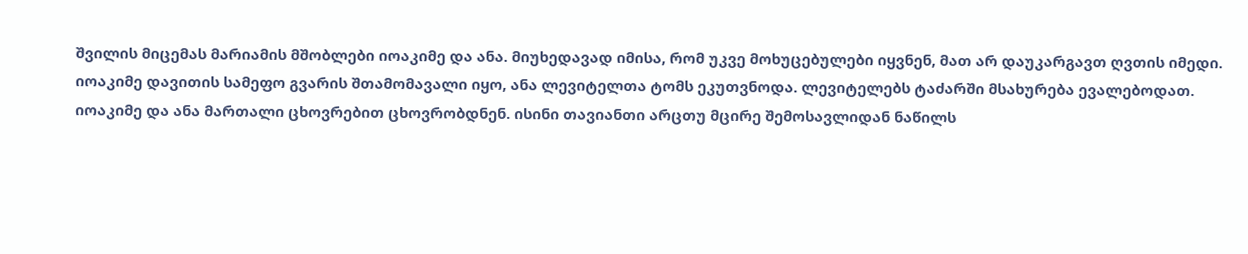შვილის მიცემას მარიამის მშობლები იოაკიმე და ანა. მიუხედავად იმისა, რომ უკვე მოხუცებულები იყვნენ, მათ არ დაუკარგავთ ღვთის იმედი.
იოაკიმე დავითის სამეფო გვარის შთამომავალი იყო, ანა ლევიტელთა ტომს ეკუთვნოდა. ლევიტელებს ტაძარში მსახურება ევალებოდათ.
იოაკიმე და ანა მართალი ცხოვრებით ცხოვრობდნენ. ისინი თავიანთი არცთუ მცირე შემოსავლიდან ნაწილს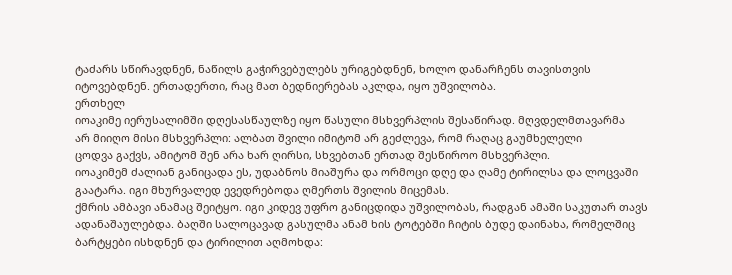ტაძარს სწირავდნენ, ნაწილს გაჭირვებულებს ურიგებდნენ, ხოლო დანარჩენს თავისთვის იტოვებდნენ. ერთადერთი, რაც მათ ბედნიერებას აკლდა, იყო უშვილობა.
ერთხელ
იოაკიმე იერუსალიმში დღესასწაულზე იყო წასული მსხვერპლის შესაწირად. მღვდელმთავარმა
არ მიიღო მისი მსხვერპლი: ალბათ შვილი იმიტომ არ გეძლევა, რომ რაღაც გაუმხელელი
ცოდვა გაქვს, ამიტომ შენ არა ხარ ღირსი, სხვებთან ერთად შესწიროო მსხვერპლი.
იოაკიმემ ძალიან განიცადა ეს, უდაბნოს მიაშურა და ორმოცი დღე და ღამე ტირილსა და ლოცვაში გაატარა. იგი მხურვალედ ევედრებოდა ღმერთს შვილის მიცემას.
ქმრის ამბავი ანამაც შეიტყო. იგი კიდევ უფრო განიცდიდა უშვილობას, რადგან ამაში საკუთარ თავს ადანაშაულებდა. ბაღში სალოცავად გასულმა ანამ ხის ტოტებში ჩიტის ბუდე დაინახა, რომელშიც ბარტყები ისხდნენ და ტირილით აღმოხდა: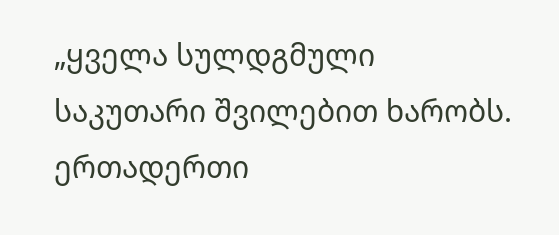„ყველა სულდგმული საკუთარი შვილებით ხარობს. ერთადერთი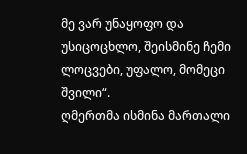მე ვარ უნაყოფო და უსიცოცხლო, შეისმინე ჩემი ლოცვები, უფალო, მომეცი შვილი“.
ღმერთმა ისმინა მართალი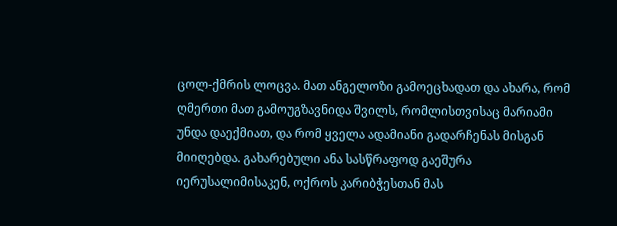ცოლ-ქმრის ლოცვა. მათ ანგელოზი გამოეცხადათ და ახარა, რომ ღმერთი მათ გამოუგზავნიდა შვილს, რომლისთვისაც მარიამი უნდა დაექმიათ, და რომ ყველა ადამიანი გადარჩენას მისგან მიიღებდა. გახარებული ანა სასწრაფოდ გაეშურა იერუსალიმისაკენ, ოქროს კარიბჭესთან მას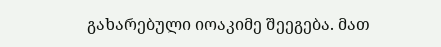გახარებული იოაკიმე შეეგება. მათ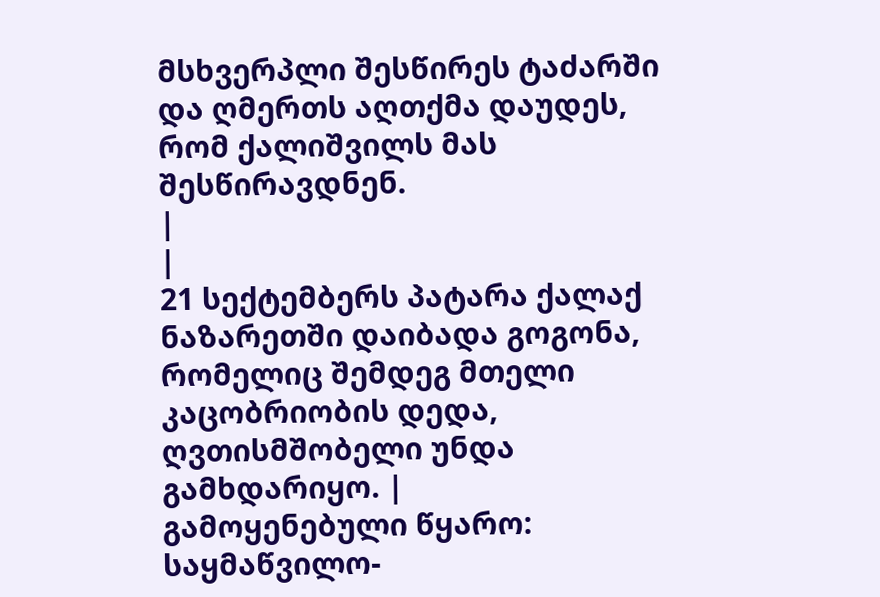მსხვერპლი შესწირეს ტაძარში და ღმერთს აღთქმა დაუდეს, რომ ქალიშვილს მას შესწირავდნენ.
|
|
21 სექტემბერს პატარა ქალაქ ნაზარეთში დაიბადა გოგონა, რომელიც შემდეგ მთელი კაცობრიობის დედა, ღვთისმშობელი უნდა გამხდარიყო. |
გამოყენებული წყარო:
საყმაწვილო-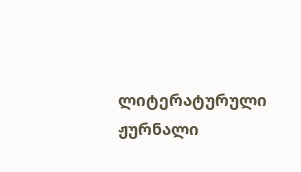ლიტერატურული ჟურნალი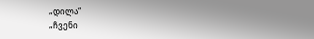„დილა“
„ჩვენი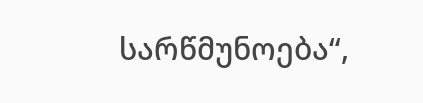სარწმუნოება“,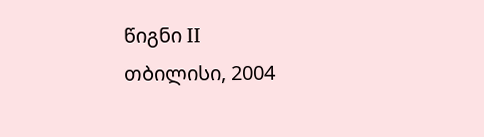წიგნი II
თბილისი, 2004